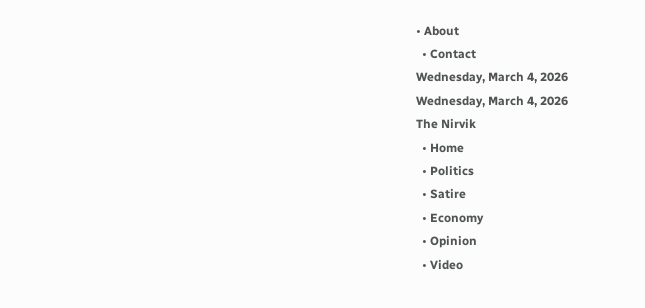• About
  • Contact
Wednesday, March 4, 2026
Wednesday, March 4, 2026
The Nirvik
  • Home
  • Politics
  • Satire
  • Economy
  • Opinion
  • Video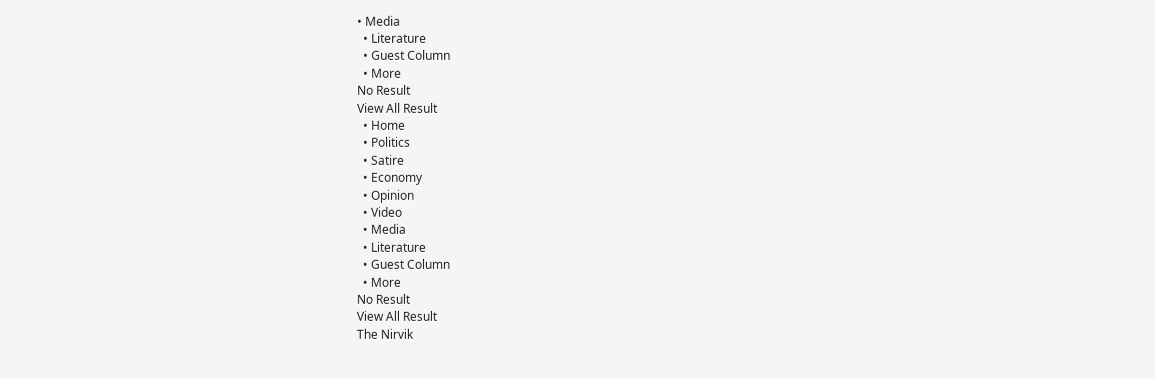• Media
  • Literature
  • Guest Column
  • More
No Result
View All Result
  • Home
  • Politics
  • Satire
  • Economy
  • Opinion
  • Video
  • Media
  • Literature
  • Guest Column
  • More
No Result
View All Result
The Nirvik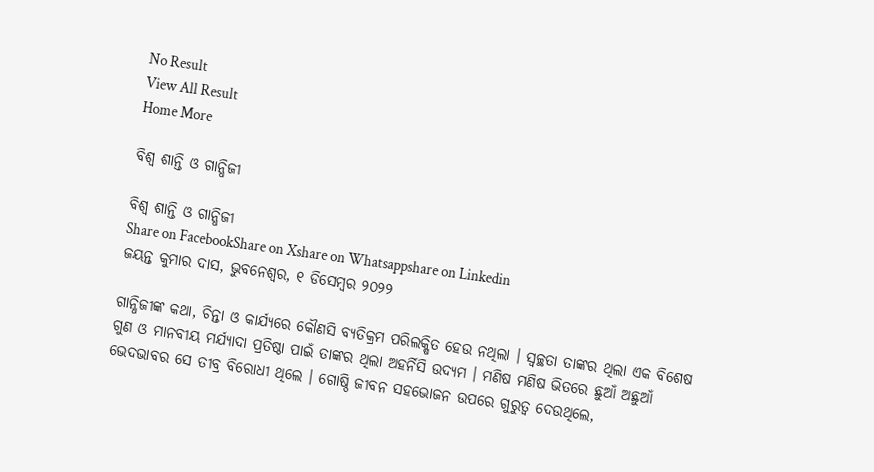No Result
View All Result
Home More

ବିଶ୍ୱ ଶାନ୍ତି ଓ ଗାନ୍ଧିଜୀ

ବିଶ୍ୱ ଶାନ୍ତି ଓ ଗାନ୍ଧିଜୀ
Share on FacebookShare on Xshare on Whatsappshare on Linkedin
ଜୟନ୍ତ କୁମାର ଦାସ, ଭୁବନେଶ୍ୱର, ୧ ଡିସେମ୍ବର ୨୦୨୨

ଗାନ୍ଧିଜୀଙ୍କ କଥା, ଚିନ୍ତା ଓ କାର୍ଯ୍ୟରେ କୌଣସି ବ୍ୟତିକ୍ରମ ପରିଲକ୍ଷିତ ହେଉ ନଥିଲା । ସ୍ୱଚ୍ଛତା ତାଙ୍କର ଥିଲା ଏକ ବିଶେଷ ଗୁଣ ଓ ମାନବୀୟ ମର୍ଯ୍ୟାଦା ପ୍ରତିଷ୍ଠା ପାଇଁ ତାଙ୍କର ଥିଲା ଅହର୍ନିସି ଉଦ୍ୟମ । ମଣିଷ ମଣିଷ ଭିତରେ ଛୁଆଁ ଅଛୁଆଁ ଭେଦଭାବର ସେ ତୀବ୍ର ବିରୋଧୀ ଥିଲେ । ଗୋଷ୍ଠି ଜୀବନ ସହଭୋଜନ ଉପରେ ଗୁରୁତ୍ୱ ଦେଉଥିଲେ,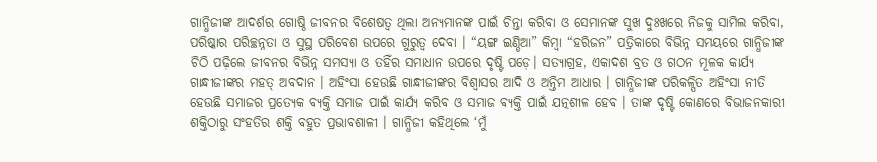ଗାନ୍ଧିଜୀଙ୍କ ଆଦର୍ଶର ଗୋଷ୍ଠି ଜୀବନର ବିଶେଷତ୍ୱ ଥିଲା ଅନ୍ୟମାନଙ୍କ ପାଇଁ ଚିନ୍ତା କରିବା ଓ ସେମାନଙ୍କ ସୁଖ ଦୁଃଖରେ ନିଜକୁ ସାମିଲ କରିବା, ପରିଷ୍କାର ପରିଚ୍ଛନ୍ନତା ଓ ସୁସ୍ଥ ପରିବେଶ ଉପରେ ଗୁରୁତ୍ୱ ଦେବା । “ୟଙ୍ଗ ଇଣ୍ଡିଆ” କିମ୍ବା “ହରିଜନ” ପତ୍ରିକାରେ ବିଭିନ୍ନ ସମୟରେ ଗାନ୍ଧିଜୀଙ୍କ ଚିଠି ପଢ଼ିଲେ ଜୀବନର ବିଭିନ୍ନ ସମସ୍ୟା ଓ ତହିଁର ସମାଧାନ ଉପରେ ଦୃଷ୍ଟି ପଡ଼େ। ସତ୍ୟାଗ୍ରହ, ଏକାଦଶ ବ୍ରତ ଓ ଗଠନ ମୂଳକ କାର୍ଯ୍ୟ ଗାନ୍ଧୀଜୀଙ୍କର ମହତ୍ ଅବଦାନ । ଅହିଂସା ହେଉଛି ଗାନ୍ଧୀଜୀଙ୍କର ବିଶ୍ୱାସର ଆଦି ଓ ଅନ୍ତିମ ଆଧାର । ଗାନ୍ଧିଜୀଙ୍କ ପରିକଳ୍ପିତ ଅହିଂସା ନୀତି ହେଉଛି ସମାଜର ପ୍ରତ୍ୟେକ ବ୍ୟକ୍ତି ସମାଜ ପାଇଁ କାର୍ଯ୍ୟ କରିବ ଓ ସମାଜ ବ୍ୟକ୍ତି ପାଇଁ ଯତ୍ନଶୀଳ ହେବ । ତାଙ୍କ ଦୃଷ୍ଟି କୋଣରେ ବିଭାଜନକାରୀ ଶକ୍ତିଠାରୁ ସଂହତିର ଶକ୍ତି ବହୁତ ପ୍ରଭାବଶାଳୀ । ଗାନ୍ଧିଜୀ କହିଥିଲେ ‘ମୁଁ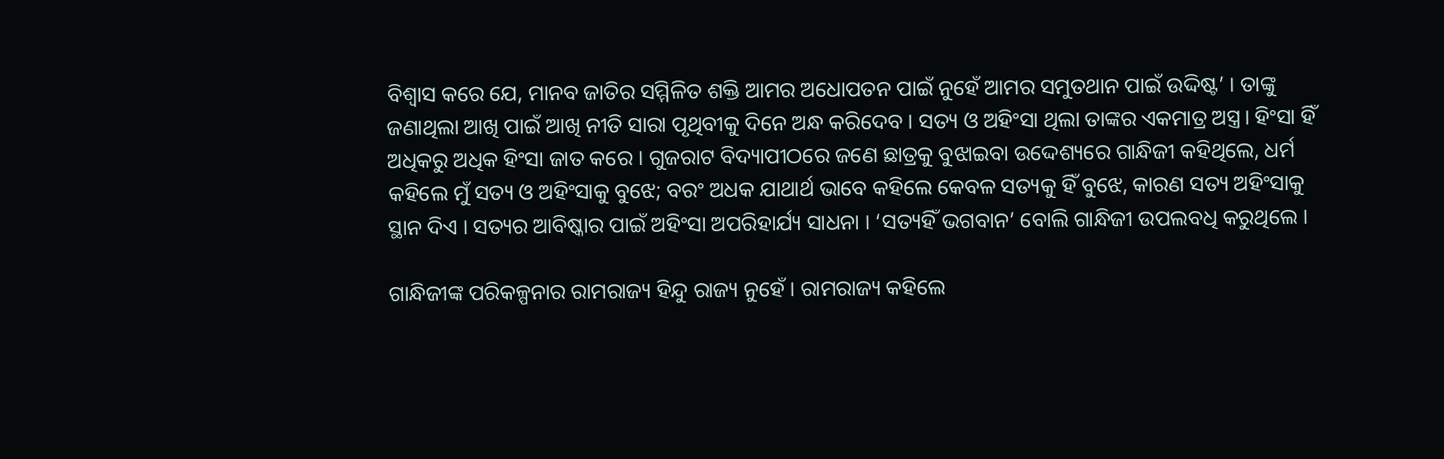ବିଶ୍ୱାସ କରେ ଯେ, ମାନବ ଜାତିର ସମ୍ମିଳିତ ଶକ୍ତି ଆମର ଅଧୋପତନ ପାଇଁ ନୁହେଁ ଆମର ସମୁତଥାନ ପାଇଁ ଉଦ୍ଦିଷ୍ଟ’ । ତାଙ୍କୁ ଜଣାଥିଲା ଆଖି ପାଇଁ ଆଖି ନୀତି ସାରା ପୃଥିବୀକୁ ଦିନେ ଅନ୍ଧ କରିଦେବ । ସତ୍ୟ ଓ ଅହିଂସା ଥିଲା ତାଙ୍କର ଏକମାତ୍ର ଅସ୍ତ୍ର। ହିଂସା ହିଁ ଅଧିକରୁ ଅଧିକ ହିଂସା ଜାତ କରେ । ଗୁଜରାଟ ବିଦ୍ୟାପୀଠରେ ଜଣେ ଛାତ୍ରକୁ ବୁଝାଇବା ଉଦ୍ଦେଶ୍ୟରେ ଗାନ୍ଧିଜୀ କହିଥିଲେ, ଧର୍ମ କହିଲେ ମୁଁ ସତ୍ୟ ଓ ଅହିଂସାକୁ ବୁଝେ; ବରଂ ଅଧକ ଯାଥାର୍ଥ ଭାବେ କହିଲେ କେବଳ ସତ୍ୟକୁ ହିଁ ବୁଝେ, କାରଣ ସତ୍ୟ ଅହିଂସାକୁ ସ୍ଥାନ ଦିଏ । ସତ୍ୟର ଆବିଷ୍କାର ପାଇଁ ଅହିଂସା ଅପରିହାର୍ଯ୍ୟ ସାଧନା । ‘ସତ୍ୟହିଁ ଭଗବାନ’ ବୋଲି ଗାନ୍ଧିଜୀ ଉପଲବଧି କରୁଥିଲେ ।

ଗାନ୍ଧିଜୀଙ୍କ ପରିକଳ୍ପନାର ରାମରାଜ୍ୟ ହିନ୍ଦୁ ରାଜ୍ୟ ନୁହେଁ । ରାମରାଜ୍ୟ କହିଲେ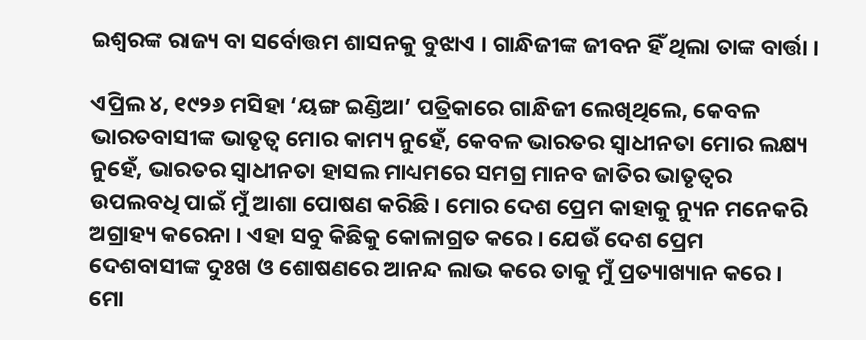ଇଶ୍ୱରଙ୍କ ରାଜ୍ୟ ବା ସର୍ବୋତ୍ତମ ଶାସନକୁ ବୁଝାଏ । ଗାନ୍ଧିଜୀଙ୍କ ଜୀବନ ହିଁ ଥିଲା ତାଙ୍କ ବାର୍ତ୍ତା ।

ଏପ୍ରିଲ ୪, ୧୯୨୬ ମସିହା ‘ୟଙ୍ଗ ଇଣ୍ଡିଆ’ ପତ୍ରିକାରେ ଗାନ୍ଧିଜୀ ଲେଖିଥିଲେ, କେବଳ ଭାରତବାସୀଙ୍କ ଭାତୃତ୍ୱ ମୋର କାମ୍ୟ ନୁହେଁ, କେବଳ ଭାରତର ସ୍ୱାଧୀନତା ମୋର ଲକ୍ଷ୍ୟ ନୁହେଁ, ଭାରତର ସ୍ୱାଧୀନତା ହାସଲ ମାଧ୍ୟମରେ ସମଗ୍ର ମାନବ ଜାତିର ଭାତୃତ୍ୱର ଉପଲବଧି ପାଇଁ ମୁଁ ଆଶା ପୋଷଣ କରିଛି । ମୋର ଦେଶ ପ୍ରେମ କାହାକୁ ନ୍ୟୁନ ମନେକରି ଅଗ୍ରାହ୍ୟ କରେନା । ଏହା ସବୁ କିଛିକୁ କୋଳାଗ୍ରତ କରେ । ଯେଉଁ ଦେଶ ପ୍ରେମ ଦେଶବାସୀଙ୍କ ଦୁଃଖ ଓ ଶୋଷଣରେ ଆନନ୍ଦ ଲାଭ କରେ ତାକୁ ମୁଁ ପ୍ରତ୍ୟାଖ୍ୟାନ କରେ । ମୋ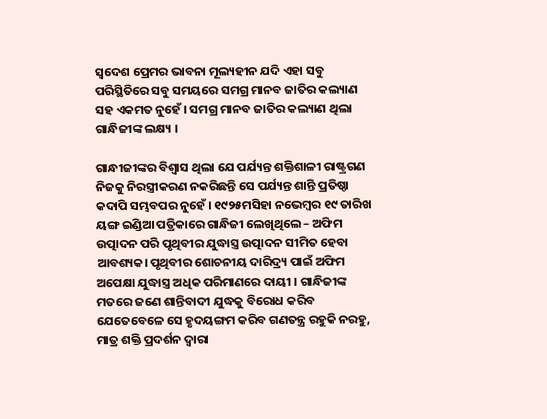ସ୍ୱଦେଶ ପ୍ରେମର ଭାବନା ମୂଲ୍ୟହୀନ ଯଦି ଏହା ସବୁ ପରିସ୍ଥିତିରେ ସବୁ ସମୟରେ ସମଗ୍ର ମାନବ ଜାତିର କଲ୍ୟାଣ ସହ ଏକମତ ନୁହେଁ । ସମଗ୍ର ମାନବ ଜାତିର କଲ୍ୟାଣ ଥିଲା ଗାନ୍ଧିଜୀଙ୍କ ଲକ୍ଷ୍ୟ ।

ଗାନ୍ଧୀଜୀଙ୍କର ବିଶ୍ୱାସ ଥିଲା ଯେ ପର୍ଯ୍ୟନ୍ତ ଶକ୍ତିଶାଳୀ ରାଷ୍ଟ୍ରଗଣ ନିଜକୁ ନିରସ୍ତ୍ରୀକରଣ ନକରିଛନ୍ତି ସେ ପର୍ଯ୍ୟନ୍ତ ଶାନ୍ତି ପ୍ରତିଷ୍ଠା କଦାପି ସମ୍ଭବପର ନୁହେଁ । ୧୯୨୫ମସିହା ନଭେମ୍ବର ୧୯ ତାରିଖ ୟଙ୍ଗ ଇଣ୍ଡିଆ ପତ୍ରିକାରେ ଗାନ୍ଧିଜୀ ଲେଖିଥିଲେ – ଅଫିମ ଉତ୍ପାଦନ ପରି ପୃଥିବୀର ଯୁଦ୍ଧାସ୍ତ୍ର ଉତ୍ପାଦନ ସୀମିତ ହେବା ଆବଶ୍ୟକ। ପୃଥିବୀର ଶୋଚନୀୟ ଦାରିଦ୍ର୍ୟ ପାଇଁ ଅଫିମ ଅପେକ୍ଷା ଯୁଦ୍ଧାସ୍ତ୍ର ଅଧିକ ପରିମାଣରେ ଦାୟୀ । ଗାନ୍ଧିଜୀଙ୍କ ମତରେ ଜଣେ ଶାନ୍ତିବାଦୀ ଯୁଦ୍ଧକୁ ବିରୋଧ କରିବ ଯେତେବେଳେ ସେ ହୃଦୟଙ୍ଗମ କରିବ ଗଣତନ୍ତ୍ର ରହୁକି ନରହୁ, ମାତ୍ର ଶକ୍ତି ପ୍ରଦର୍ଶନ ଦ୍ୱାରା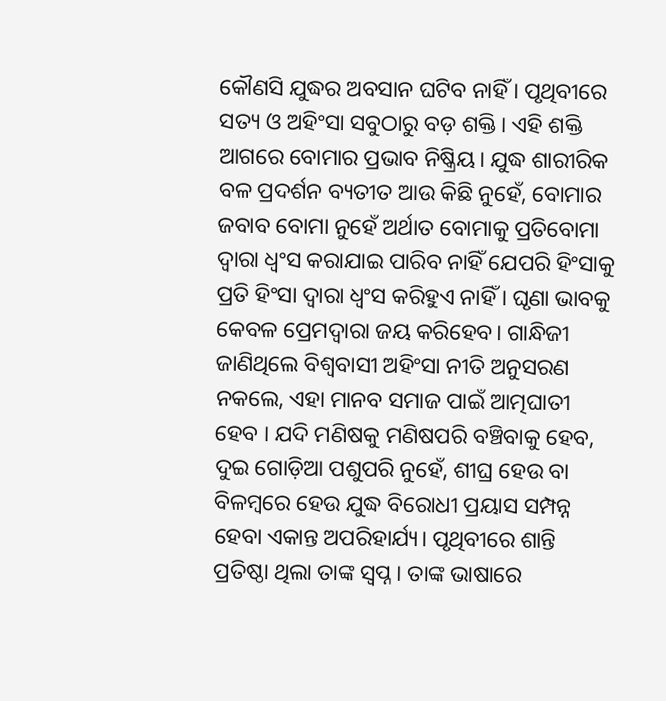କୌଣସି ଯୁଦ୍ଧର ଅବସାନ ଘଟିବ ନାହିଁ । ପୃଥିବୀରେ ସତ୍ୟ ଓ ଅହିଂସା ସବୁଠାରୁ ବଡ଼ ଶକ୍ତି। ଏହି ଶକ୍ତି ଆଗରେ ବୋମାର ପ୍ରଭାବ ନିଷ୍କ୍ରିୟ। ଯୁଦ୍ଧ ଶାରୀରିକ ବଳ ପ୍ରଦର୍ଶନ ବ୍ୟତୀତ ଆଉ କିଛି ନୁହେଁ, ବୋମାର ଜବାବ ବୋମା ନୁହେଁ ଅର୍ଥାତ ବୋମାକୁ ପ୍ରତିବୋମା ଦ୍ୱାରା ଧ୍ବଂସ କରାଯାଇ ପାରିବ ନାହିଁ ଯେପରି ହିଂସାକୁ ପ୍ରତି ହିଂସା ଦ୍ୱାରା ଧ୍ୱଂସ କରିହୁଏ ନାହିଁ । ଘୃଣା ଭାବକୁ କେବଳ ପ୍ରେମଦ୍ୱାରା ଜୟ କରିହେବ। ଗାନ୍ଧିଜୀ ଜାଣିଥିଲେ ବିଶ୍ୱବାସୀ ଅହିଂସା ନୀତି ଅନୁସରଣ ନକଲେ, ଏହା ମାନବ ସମାଜ ପାଇଁ ଆତ୍ମଘାତୀ ହେବ । ଯଦି ମଣିଷକୁ ମଣିଷପରି ବଞ୍ଚିବାକୁ ହେବ, ଦୁଇ ଗୋଡ଼ିଆ ପଶୁପରି ନୁହେଁ, ଶୀଘ୍ର ହେଉ ବା ବିଳମ୍ବରେ ହେଉ ଯୁଦ୍ଧ ବିରୋଧୀ ପ୍ରୟାସ ସମ୍ପନ୍ନ ହେବା ଏକାନ୍ତ ଅପରିହାର୍ଯ୍ୟ। ପୃଥିବୀରେ ଶାନ୍ତି ପ୍ରତିଷ୍ଠା ଥିଲା ତାଙ୍କ ସ୍ବପ୍ନ। ତାଙ୍କ ଭାଷାରେ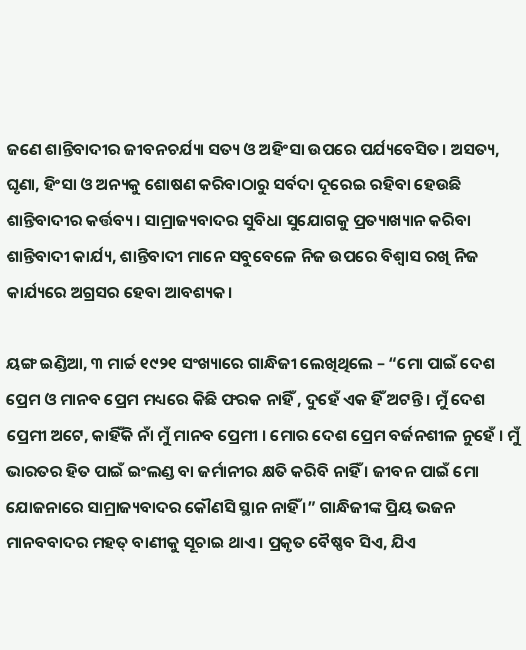ଜଣେ ଶାନ୍ତିବାଦୀର ଜୀବନଚର୍ଯ୍ୟା ସତ୍ୟ ଓ ଅହିଂସା ଉପରେ ପର୍ଯ୍ୟବେସିତ। ଅସତ୍ୟ, ଘୃଣା, ହିଂସା ଓ ଅନ୍ୟକୁ ଶୋଷଣ କରିବାଠାରୁ ସର୍ବଦା ଦୂରେଇ ରହିବା ହେଉଛି ଶାନ୍ତିବାଦୀର କର୍ତ୍ତବ୍ୟ। ସାମ୍ରାଜ୍ୟବାଦର ସୁବିଧା ସୁଯୋଗକୁ ପ୍ରତ୍ୟାଖ୍ୟାନ କରିବା ଶାନ୍ତିବାଦୀ କାର୍ଯ୍ୟ, ଶାନ୍ତିବାଦୀ ମାନେ ସବୁବେଳେ ନିଜ ଉପରେ ବିଶ୍ୱାସ ରଖି ନିଜ କାର୍ଯ୍ୟରେ ଅଗ୍ରସର ହେବା ଆବଶ୍ୟକ।

ୟଙ୍ଗ ଇଣ୍ଡିଆ, ୩ ମାର୍ଚ୍ଚ ୧୯୨୧ ସଂଖ୍ୟାରେ ଗାନ୍ଧିଜୀ ଲେଖିଥିଲେ – “ମୋ ପାଇଁ ଦେଶ ପ୍ରେମ ଓ ମାନବ ପ୍ରେମ ମଧ୍ୟରେ କିଛି ଫରକ ନାହିଁ , ଦୁହେଁ ଏକ ହିଁ ଅଟନ୍ତି । ମୁଁ ଦେଶ ପ୍ରେମୀ ଅଟେ, କାହିଁକି ନାଁ ମୁଁ ମାନବ ପ୍ରେମୀ । ମୋର ଦେଶ ପ୍ରେମ ବର୍ଜନଶୀଳ ନୁହେଁ । ମୁଁ ଭାରତର ହିତ ପାଇଁ ଇଂଲଣ୍ଡ ବା ଜର୍ମାନୀର କ୍ଷତି କରିବି ନାହିଁ । ଜୀବନ ପାଇଁ ମୋ ଯୋଜନାରେ ସାମ୍ରାଜ୍ୟବାଦର କୌଣସି ସ୍ଥାନ ନାହିଁ ।” ଗାନ୍ଧିଜୀଙ୍କ ପ୍ରିୟ ଭଜନ ମାନବବାଦର ମହତ୍ ବାଣୀକୁ ସୂଚାଇ ଥାଏ । ପ୍ରକୃତ ବୈଷ୍ଣବ ସିଏ, ଯିଏ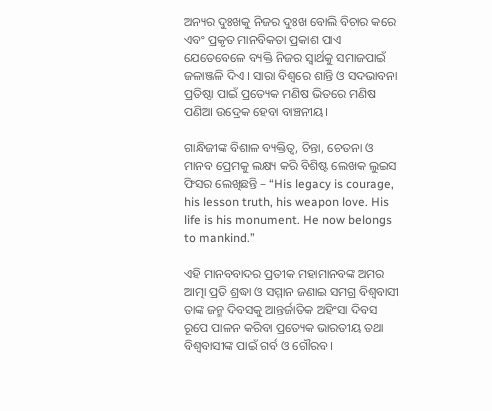ଅନ୍ୟର ଦୁଃଖକୁ ନିଜର ଦୁଃଖ ବୋଲି ବିଚାର କରେ ଏବଂ ପ୍ରକୃତ ମାନବିକତା ପ୍ରକାଶ ପାଏ ଯେତେବେଳେ ବ୍ୟକ୍ତି ନିଜର ସ୍ୱାର୍ଥକୁ ସମାଜପାଇଁ ଜଳାଞ୍ଜଳି ଦିଏ । ସାରା ବିଶ୍ୱରେ ଶାନ୍ତି ଓ ସଦଭାବନା ପ୍ରତିଷ୍ଠା ପାଇଁ ପ୍ରତ୍ୟେକ ମଣିଷ ଭିତରେ ମଣିଷ ପଣିଆ ଉଦ୍ରେକ ହେବା ବାଞ୍ଚନୀୟ।

ଗାନ୍ଧିଜୀଙ୍କ ବିଶାଳ ବ୍ୟକ୍ତିତ୍ୱ, ଚିନ୍ତା, ଚେତନା ଓ ମାନବ ପ୍ରେମକୁ ଲକ୍ଷ୍ୟ କରି ବିଶିଷ୍ଟ ଲେଖକ ଲୁଇସ ଫିସର ଲେଖିଛନ୍ତି – “His legacy is courage, his lesson truth, his weapon love. His life is his monument. He now belongs to mankind.”

ଏହି ମାନବବାଦର ପ୍ରତୀକ ମହାମାନବଙ୍କ ଅମର ଆତ୍ମା ପ୍ରତି ଶ୍ରଦ୍ଧା ଓ ସମ୍ମାନ ଜଣାଇ ସମଗ୍ର ବିଶ୍ୱବାସୀ ତାଙ୍କ ଜନ୍ମ ଦିବସକୁ ଆନ୍ତର୍ଜାତିକ ଅହିଂସା ଦିବସ ରୂପେ ପାଳନ କରିବା ପ୍ରତ୍ୟେକ ଭାରତୀୟ ତଥା ବିଶ୍ୱବାସୀଙ୍କ ପାଇଁ ଗର୍ବ ଓ ଗୌରବ।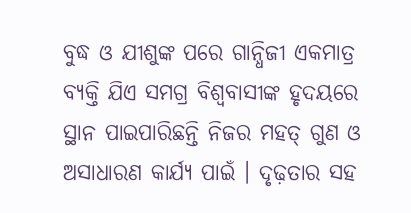ବୁଦ୍ଧ ଓ ଯୀଶୁଙ୍କ ପରେ ଗାନ୍ଧିଜୀ ଏକମାତ୍ର ବ୍ୟକ୍ତି ଯିଏ ସମଗ୍ର ବିଶ୍ୱବାସୀଙ୍କ ହୃଦୟରେ ସ୍ଥାନ ପାଇପାରିଛନ୍ତି ନିଜର ମହତ୍ ଗୁଣ ଓ ଅସାଧାରଣ କାର୍ଯ୍ୟ ପାଇଁ । ଦୃଢ଼ତାର ସହ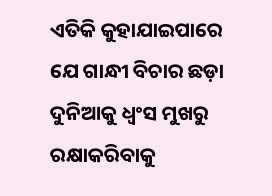ଏତିକି କୁହାଯାଇପାରେ ଯେ ଗାନ୍ଧୀ ବିଚାର ଛଡ଼ା ଦୁନିଆକୁ ଧ୍ୱଂସ ମୁଖରୁ ରକ୍ଷାକରିବାକୁ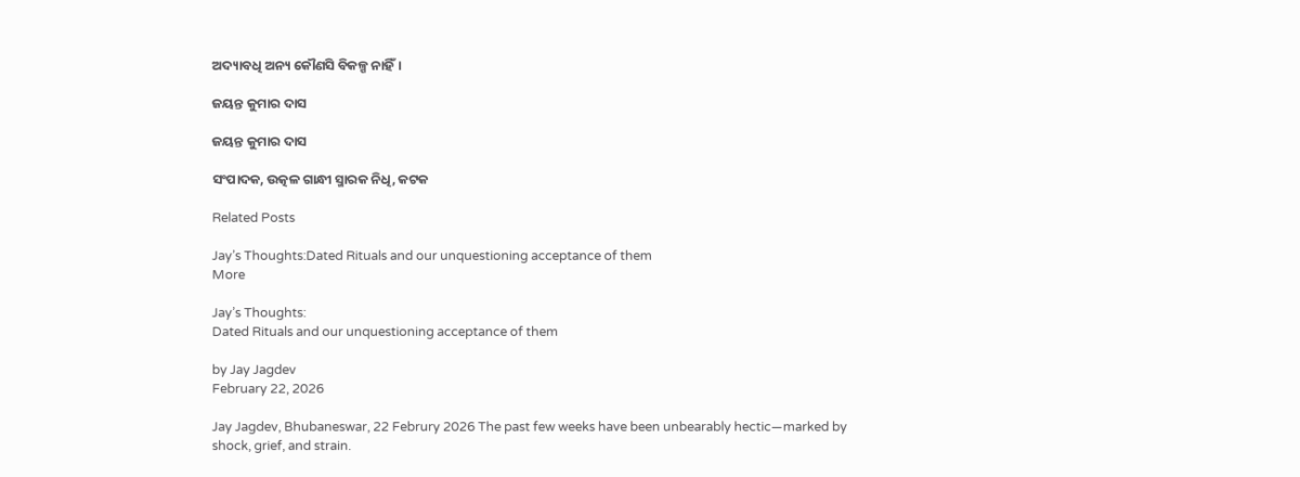ଅଦ୍ୟାବଧି ଅନ୍ୟ କୌଣସି ବିକଳ୍ପ ନାହିଁ।

ଜୟନ୍ତ କୁମାର ଦାସ

ଜୟନ୍ତ କୁମାର ଦାସ

ସଂପାଦକ, ଉତ୍କଳ ଗାନ୍ଧୀ ସ୍ମାରକ ନିଧି, କଟକ

Related Posts

Jay’s Thoughts:Dated Rituals and our unquestioning acceptance of them
More

Jay’s Thoughts:
Dated Rituals and our unquestioning acceptance of them

by Jay Jagdev
February 22, 2026

Jay Jagdev, Bhubaneswar, 22 Februry 2026 The past few weeks have been unbearably hectic—marked by shock, grief, and strain.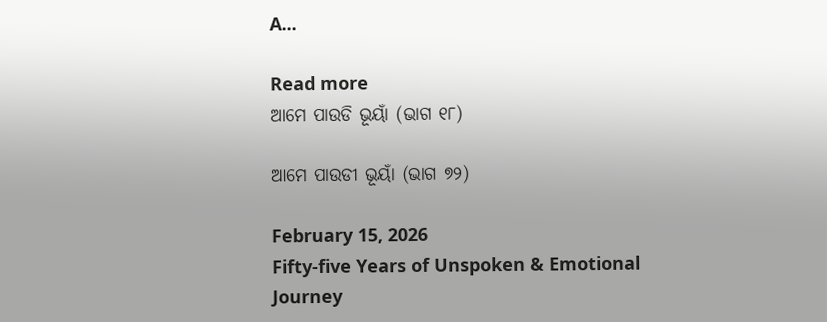A...

Read more
ଆମେ ପାଉଡି ଭୂୟାଁ (ଭାଗ ୧୮)

ଆମେ ପାଉଡୀ ଭୂୟାଁ (ଭାଗ ୭୨)

February 15, 2026
Fifty-five Years of Unspoken & Emotional Journey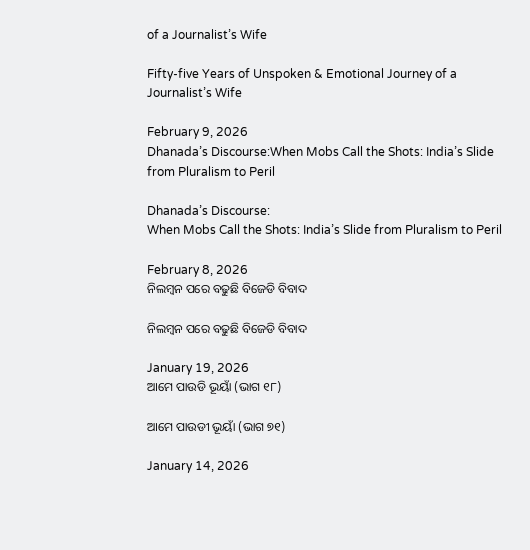of a Journalist’s Wife

Fifty-five Years of Unspoken & Emotional Journey of a Journalist’s Wife

February 9, 2026
Dhanada’s Discourse:When Mobs Call the Shots: India’s Slide from Pluralism to Peril

Dhanada’s Discourse:
When Mobs Call the Shots: India’s Slide from Pluralism to Peril

February 8, 2026
ନିଲମ୍ବନ ପରେ ବଢୁଛି ବିଜେଡି ବିବାଦ

ନିଲମ୍ବନ ପରେ ବଢୁଛି ବିଜେଡି ବିବାଦ

January 19, 2026
ଆମେ ପାଉଡି ଭୂୟାଁ (ଭାଗ ୧୮)

ଆମେ ପାଉଡୀ ଭୂୟାଁ (ଭାଗ ୭୧)

January 14, 2026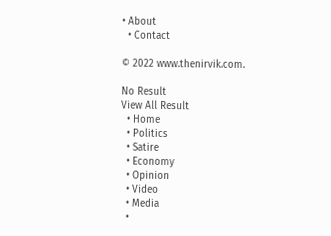• About
  • Contact

© 2022 www.thenirvik.com.

No Result
View All Result
  • Home
  • Politics
  • Satire
  • Economy
  • Opinion
  • Video
  • Media
  •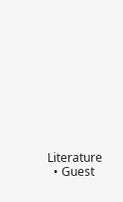Literature
  • Guest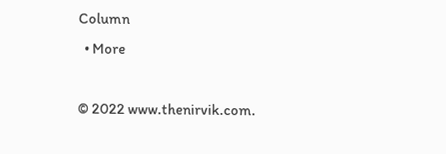Column
  • More

© 2022 www.thenirvik.com.